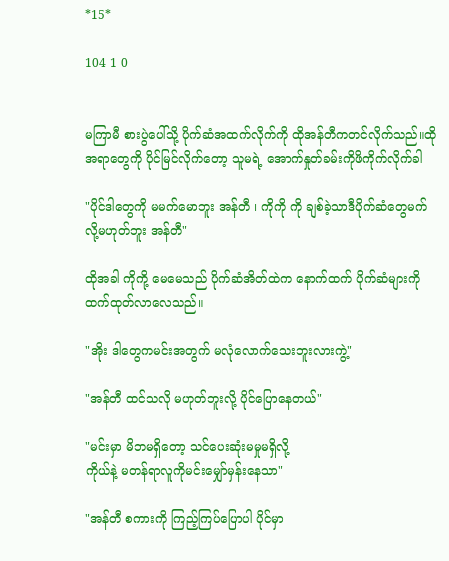*15*

104 1 0


မကြာမီ စားပွဲပေါ်သို့ ပိုက်ဆံအထက်လိုက်ကို ထိုအန်တီကတင်လိုက်သည်။ထိုအရာတွေကို ပိုင်မြင်လိုက်တော့ သူမရဲ့ အောက်နှုတ်ခမ်းကိုဖိကိုက်လိုက်ခါ

"ပိုင်ဒါတွေကို မမက်မောဘူး အန်တီ ၊ ကိုကို ကို ချစ်ခဲ့သာဒီပိုက်ဆံတွေမက်လို့မဟုတ်ဘူး အန်တီ"

ထိုအခါ ကိုကို့ မေမေသည် ပိုက်ဆံအိတ်ထဲက နောက်ထက် ပိုက်ဆံများကို ထက်ထုတ်လာလေသည်။

"အိုး ဒါတွေကမင်းအတွက် မလုံလောက်သေးဘူးလားကွဲ့"

"အန်တီ ထင်သလို မဟုတ်ဘူးလို့ ပိုင်ပြောနေတယ်"

"မင်းမှာ မိဘမရှိတော့ သင်ပေးဆုံးမမှုမရှိလို့
ကိုယ်နဲ့ မတန်ရာလူကိုမင်းမျှော်မှန်းနေသာ"

"အန်တီ စကားကို ကြည့်ကြပ်ပြောပါ ပိုင်မှာ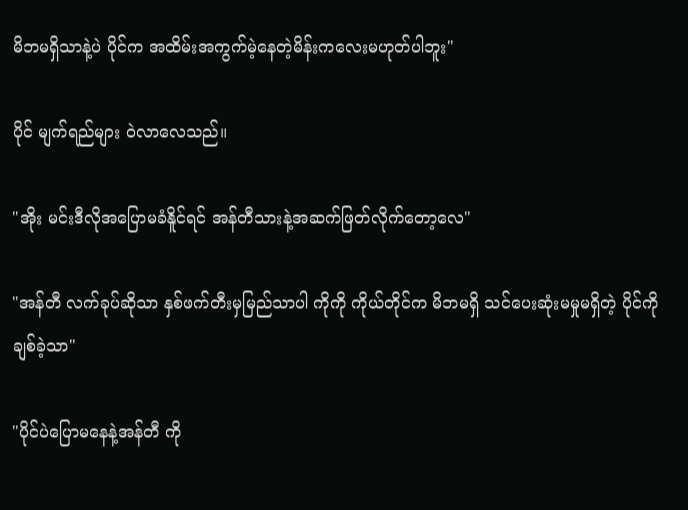မိဘမရှိသာနဲ့ပဲ ပိုင်က အထိမ်းအကွက်မဲ့နေတဲ့မိန်းကလေးမဟုတ်ပါဘူး"

ပိုင် မျက်ရည်များ ၀ဲလာလေသည်။

"အိုး မင်းဒီလိုအပြောမခံနိူင်ရင် အန်တီသားနဲ့အဆက်ဖြတ်လိုက်တော့လေ"

"အန်တီ လက်ခုပ်ဆိုသာ နှစ်ဖက်တီးမှမြည်သာပါ ကိုကို ကိုယ်တိုင်က မိဘမရှိ သင်ပေးဆုံးမမှုမရှိတဲ့ ပိုင်ကို ချစ်ခဲ့သာ"

"ပိုင်ပဲပြောမနေနဲ့အန်တီ ကို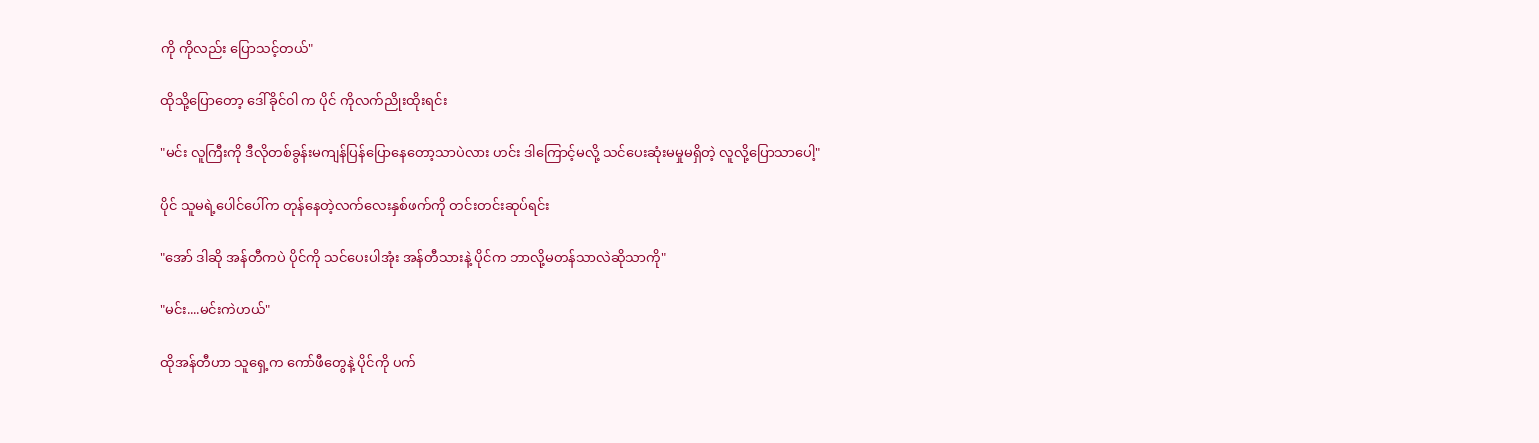ကို ကိုလည်း ပြောသင့်တယ်"

ထိုသို့ပြောတော့ ဒေါ်ခိုင်၀ါ က ပိုင် ကိုလက်ညိုးထိုးရင်း

"မင်း လူကြီးကို ဒီလိုတစ်ခွန်းမကျန်ပြန်ပြောနေတော့သာပဲလား ဟင်း ဒါကြောင့်မလို့ သင်ပေးဆုံးမမှုမရှိတဲ့ လူလို့ပြောသာပေါ့"

ပိုင် သူမရဲ့ပေါင်ပေါ်က တုန်နေတဲ့လက်လေးနှစ်ဖက်ကို တင်းတင်းဆုပ်ရင်း

"အော် ဒါဆို အန်တီကပဲ ပိုင်ကို သင်ပေးပါအုံး အန်တီသားနဲ့ ပိုင်က ဘာလို့မတန်သာလဲဆိုသာကို"

"မင်း....မင်းကဲဟယ်"

ထိုအန်တီဟာ သူရှေ့က ကော်ဖီတွေနဲ့ ပိုင်ကို ပက်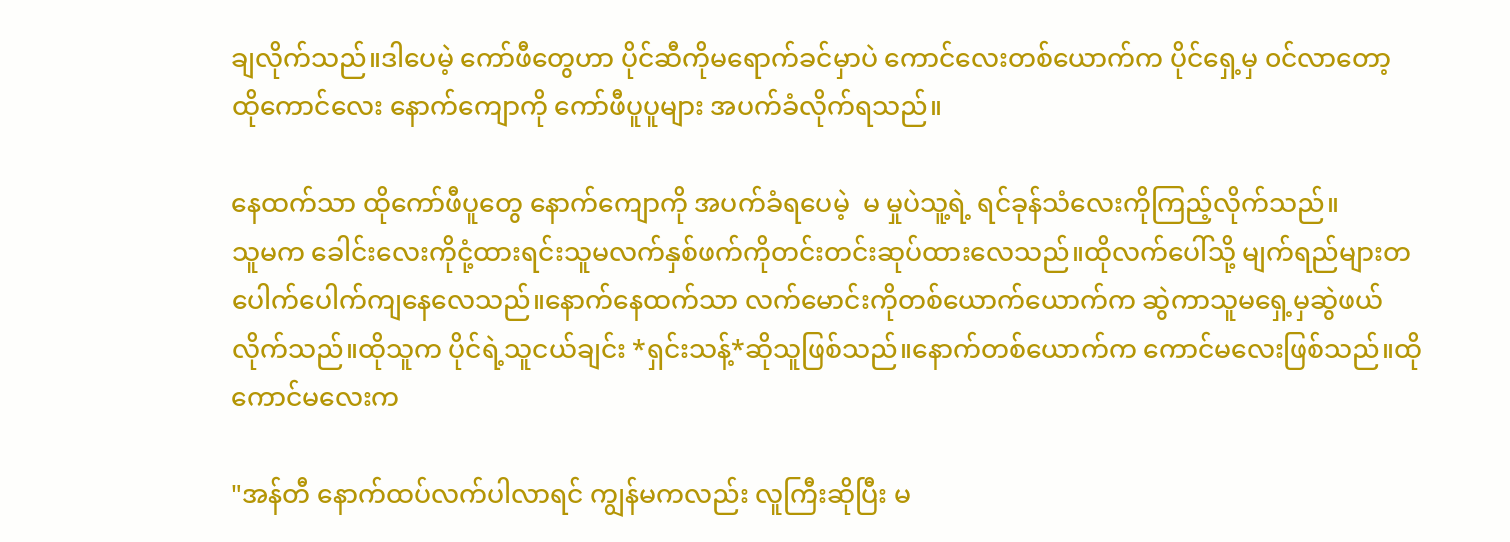ချလိုက်သည်။ဒါပေမဲ့ ကော်ဖီတွေဟာ ပိုင်ဆီကိုမရောက်ခင်မှာပဲ ကောင်လေးတစ်ယောက်က ပိုင်ရှေ့မှ ၀င်လာတော့ ထိုကောင်လေး နောက်ကျောကို ကော်ဖီပူပူများ အပက်ခံလိုက်ရသည်။

နေထက်သာ ထိုကော်ဖီပူတွေ နောက်ကျောကို အပက်ခံရပေမဲ့  မ မှုပဲသူ့ရဲ့ ရင်ခုန်သံလေးကိုကြည့်လိုက်သည်။
သူမက ခေါင်းလေးကိုငုံ့ထားရင်းသူမလက်နှစ်ဖက်ကိုတင်းတင်းဆုပ်ထားလေသည်။ထိုလက်ပေါ်သို့ မျက်ရည်များတပေါက်ပေါက်ကျနေလေသည်။နောက်နေထက်သာ လက်မောင်းကိုတစ်ယောက်ယောက်က ဆွဲကာသူမရှေ့မှဆွဲဖယ်လိုက်သည်။ထိုသူက ပိုင်ရဲ့သူငယ်ချင်း *ရှင်းသန့်*ဆိုသူဖြစ်သည်။နောက်တစ်ယောက်က ကောင်မလေးဖြစ်သည်။ထိုကောင်မလေးက

"အန်တီ နောက်ထပ်လက်ပါလာရင် ကျွန်မကလည်း လူကြီးဆိုပြီး မ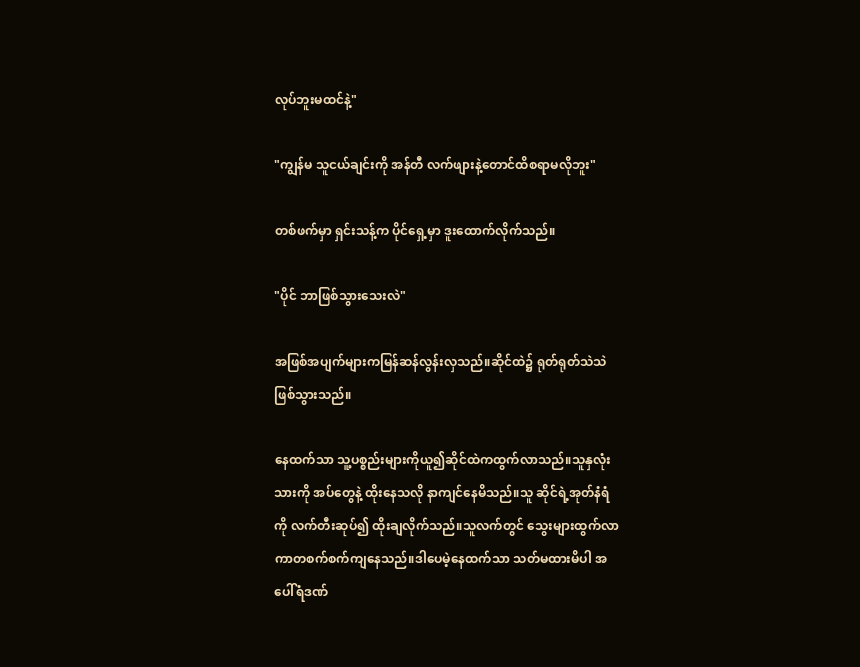လုပ်ဘူးမထင်နဲ့"

"ကျွန်မ သူငယ်ချင်းကို အန်တီ လက်ဖျားနဲ့တောင်ထိစရာမလိုဘူး"

တစ်ဖက်မှာ ရှင်းသန့်က ပိုင်ရှေ့မှာ ဒူးထောက်လိုက်သည်။

"ပိုင် ဘာဖြစ်သွားသေးလဲ"

အဖြစ်အပျက်များကမြန်ဆန်လွန်းလှသည်။ဆိုင်ထဲ၌ ရုတ်ရုတ်သဲသဲဖြစ်သွားသည်။

နေထက်သာ သူ့ပစ္စည်းများကိုယူ၍ဆိုင်ထဲကထွက်လာသည်။သူနှလုံးသားကို အပ်တွေနဲ့ ထိုးနေသလို နာကျင်နေမိသည်။သူ ဆိုင်ရဲ့အုတ်နံရံကို လက်တီးဆုပ်၍ ထိုးချလိုက်သည်။သူလက်တွင် သွေးများထွက်လာကာတစက်စက်ကျနေသည်။ဒါပေမဲ့နေထက်သာ သတ်မထားမိပါ အပေါ်ရံဒဏ်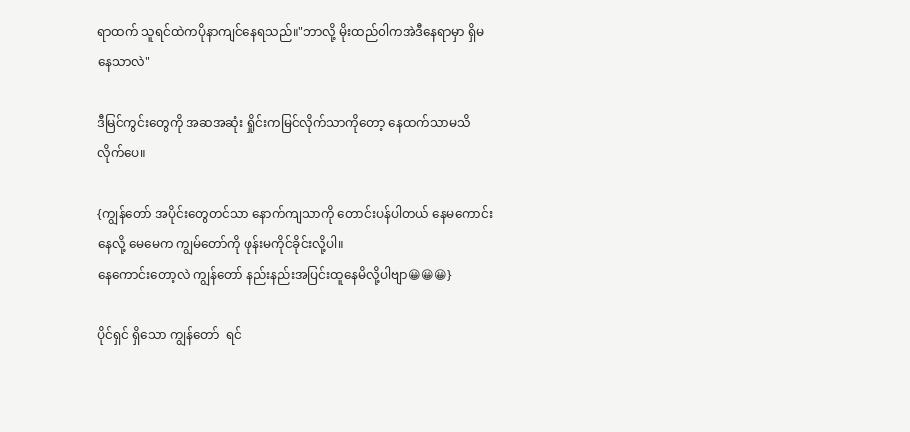ရာထက် သူရင်ထဲကပိုနာကျင်နေရသည်။"ဘာလို့ မိုးထည်၀ါကအဲဒီနေရာမှာ ရှိမနေသာလဲ"

ဒီမြင်ကွင်းတွေကို အဆအဆုံး ရှိုင်းကမြင်လိုက်သာကိုတော့ နေထက်သာမသိလိုက်ပေ။

{ကျွန်တော် အပိုင်းတွေတင်သာ နောက်ကျသာကို တောင်းပန်ပါတယ် နေမကောင်းနေလို့ မေမေက ကျွမ်တော်ကို ဖုန်းမကိုင်ခိုင်းလို့ပါ။
နေကောင်းတော့လဲ ကျွန်တော် နည်းနည်းအပြင်းထူနေမိလို့ပါဗျာ😀😀😀}

ပိုင်ရှင် ရှိသော ကျွန်တော်  ရင်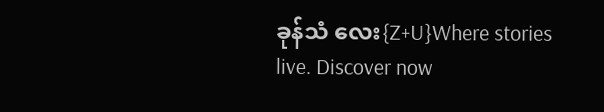ခုန်သံ လေး{Z+U}Where stories live. Discover now